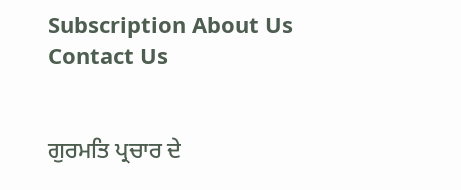Subscription About Us Contact Us


ਗੁਰਮਤਿ ਪ੍ਰਚਾਰ ਦੇ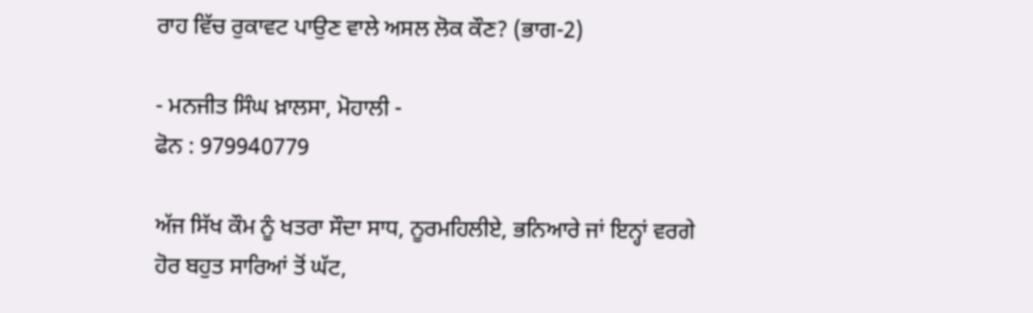ਰਾਹ ਵਿੱਚ ਰੁਕਾਵਟ ਪਾਉਣ ਵਾਲੇ ਅਸਲ ਲੋਕ ਕੌਣ? (ਭਾਗ-2)

- ਮਨਜੀਤ ਸਿੰਘ ਖ਼ਾਲਸਾ, ਮੋਹਾਲੀ -
ਫੋਨ : 979940779

ਅੱਜ ਸਿੱਖ ਕੌਮ ਨੂੰ ਖਤਰਾ ਸੌਦਾ ਸਾਧ, ਨੂਰਮਹਿਲੀਏ, ਭਨਿਆਰੇ ਜਾਂ ਇਨ੍ਹਾਂ ਵਰਗੇ ਹੋਰ ਬਹੁਤ ਸਾਰਿਆਂ ਤੋਂ ਘੱਟ,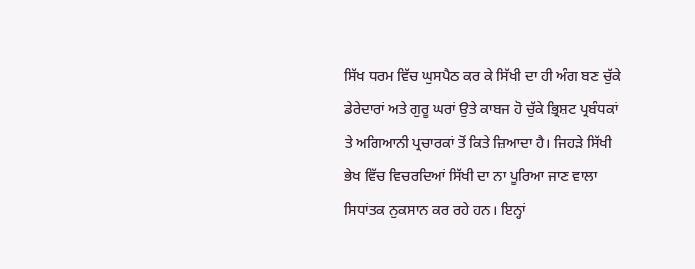ਸਿੱਖ ਧਰਮ ਵਿੱਚ ਘੁਸਪੈਠ ਕਰ ਕੇ ਸਿੱਖੀ ਦਾ ਹੀ ਅੰਗ ਬਣ ਚੁੱਕੇ ਡੇਰੇਦਾਰਾਂ ਅਤੇ ਗੁਰੂ ਘਰਾਂ ਉਤੇ ਕਾਬਜ ਹੋ ਚੁੱਕੇ ਭ੍ਰਿਸ਼ਟ ਪ੍ਰਬੰਧਕਾਂ ਤੇ ਅਗਿਆਨੀ ਪ੍ਰਚਾਰਕਾਂ ਤੋਂ ਕਿਤੇ ਜ਼ਿਆਦਾ ਹੈ। ਜਿਹੜੇ ਸਿੱਖੀ ਭੇਖ ਵਿੱਚ ਵਿਚਰਦਿਆਂ ਸਿੱਖੀ ਦਾ ਨਾ ਪੂਰਿਆ ਜਾਣ ਵਾਲਾ ਸਿਧਾਂਤਕ ਨੁਕਸਾਨ ਕਰ ਰਹੇ ਹਨ। ਇਨ੍ਹਾਂ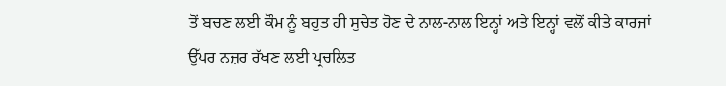ਤੋਂ ਬਚਣ ਲਈ ਕੌਮ ਨੂੰ ਬਹੁਤ ਹੀ ਸੁਚੇਤ ਹੋਣ ਦੇ ਨਾਲ-ਨਾਲ ਇਨ੍ਹਾਂ ਅਤੇ ਇਨ੍ਹਾਂ ਵਲੋਂ ਕੀਤੇ ਕਾਰਜਾਂ ਉੱਪਰ ਨਜ਼ਰ ਰੱਖਣ ਲਈ ਪ੍ਰਚਲਿਤ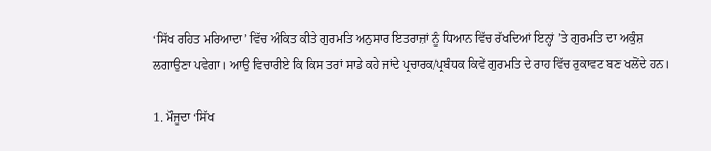‘ਸਿੱਖ ਰਹਿਤ ਮਰਿਆਦਾ’ ਵਿੱਚ ਅੰਕਿਤ ਕੀਤੇ ਗੁਰਮਤਿ ਅਨੁਸਾਰ ਇਤਰਾਜ਼ਾਂ ਨੂੰ ਧਿਆਨ ਵਿੱਚ ਰੱਖਦਿਆਂ ਇਨ੍ਹਾਂ ’ਤੇ ਗੁਰਮਤਿ ਦਾ ਅਕੁੰਸ਼ ਲਗਾਉਣਾ ਪਵੇਗਾ। ਆਉ ਵਿਚਾਰੀਏ ਕਿ ਕਿਸ ਤਰਾਂ ਸਾਡੇ ਕਹੇ ਜਾਂਦੇ ਪ੍ਰਚਾਰਕ/ਪ੍ਰਬੰਧਕ ਕਿਵੇਂ ਗੁਰਮਤਿ ਦੇ ਰਾਹ ਵਿੱਚ ਰੁਕਾਵਟ ਬਣ ਖਲੋਂਦੇ ਹਨ।

1. ਮੌਜੂਦਾ ‘ਸਿੱਖ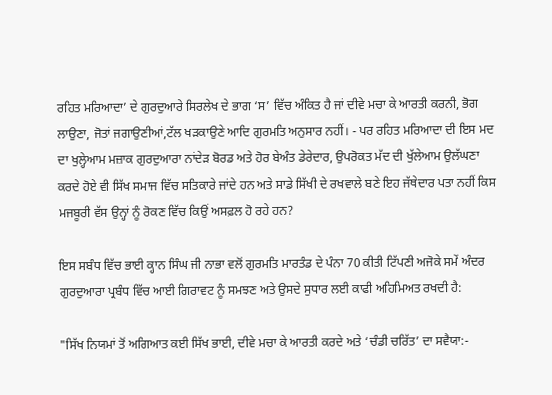ਰਹਿਤ ਮਰਿਆਦਾ’ ਦੇ ਗੁਰਦੁਆਰੇ ਸਿਰਲੇਖ ਦੇ ਭਾਗ ‘ਸ’ ਵਿੱਚ ਅੰਕਿਤ ਹੈ ਜਾਂ ਦੀਵੇ ਮਚਾ ਕੇ ਆਰਤੀ ਕਰਨੀ, ਭੋਗ ਲਾਉਣਾ, ਜੋਤਾਂ ਜਗਾਉਣੀਆਂ,ਟੱਲ ਖੜਕਾਉਣੇ ਆਦਿ ਗੁਰਮਤਿ ਅਨੁਸਾਰ ਨਹੀਂ। - ਪਰ ਰਹਿਤ ਮਰਿਆਦਾ ਦੀ ਇਸ ਮਦ ਦਾ ਖੁਲ੍ਹੇਆਮ ਮਜ਼ਾਕ ਗੁਰਦੁਆਰਾ ਨਾਂਦੇੜ ਬੋਰਡ ਅਤੇ ਹੋਰ ਬੇਅੰਤ ਡੇਰੇਦਾਰ, ਉਪਰੋਕਤ ਮੱਦ ਦੀ ਖੁੱਲੇਆਮ ਉਲੱਘਣਾ ਕਰਦੇ ਹੋਏ ਵੀ ਸਿੱਖ ਸਮਾਜ ਵਿੱਚ ਸਤਿਕਾਰੇ ਜਾਂਦੇ ਹਨ ਅਤੇ ਸਾਡੇ ਸਿੱਖੀ ਦੇ ਰਖਵਾਲੇ ਬਣੇ ਇਹ ਜੱਥੇਦਾਰ ਪਤਾ ਨਹੀਂ ਕਿਸ ਮਜਬੂਰੀ ਵੱਸ ਉਨ੍ਹਾਂ ਨੂੰ ਰੋਕਣ ਵਿੱਚ ਕਿਉਂ ਅਸਫ਼ਲ ਹੋ ਰਹੇ ਹਨ?

ਇਸ ਸਬੰਧ ਵਿੱਚ ਭਾਈ ਕ੍ਹਾਨ ਸਿੰਘ ਜੀ ਨਾਭਾ ਵਲੋਂ ਗੁਰਮਤਿ ਮਾਰਤੰਡ ਦੇ ਪੰਨਾ 70 ਕੀਤੀ ਟਿੱਪਣੀ ਅਜੋਕੇ ਸਮੇਂ ਅੰਦਰ ਗੁਰਦੁਆਰਾ ਪ੍ਰਬੰਧ ਵਿੱਚ ਆਈ ਗਿਰਾਵਟ ਨੂੰ ਸਮਝਣ ਅਤੇ ਉਸਦੇ ਸੁਧਾਰ ਲਈ ਕਾਫੀ ਅਹਿਮਿਅਤ ਰਖਦੀ ਹੈ:

"ਸਿੱਖ ਨਿਯਮਾਂ ਤੋਂ ਅਗਿਆਤ ਕਈ ਸਿੱਖ ਭਾਈ, ਦੀਵੇ ਮਚਾ ਕੇ ਆਰਤੀ ਕਰਦੇ ਅਤੇ ‘ਚੰਡੀ ਚਰਿੱਤ’ ਦਾ ਸਵੈਯਾ:-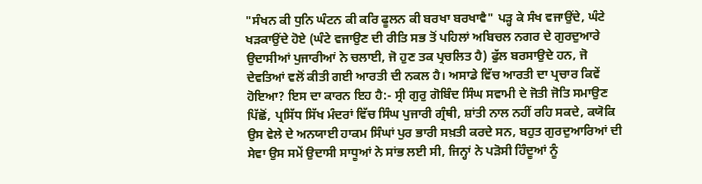"ਸੰਖਨ ਕੀ ਧੁਨਿ ਘੰਟਨ ਕੀ ਕਰਿ ਫੂਲਨ ਕੀ ਬਰਖਾ ਬਰਖਾਵੈ" ਪੜ੍ਹ ਕੇ ਸੰਖ ਵਜਾਉਂਦੇ, ਘੰਟੇ ਖੜਕਾਉਂਦੇ ਹੋਏ (ਘੰਟੇ ਵਜਾਉਣ ਦੀ ਰੀਤਿ ਸਭ ਤੋਂ ਪਹਿਲਾਂ ਅਬਿਚਲ ਨਗਰ ਦੇ ਗੁਰਦੁਆਰੇ ਉਦਾਸੀਆਂ ਪੁਜਾਰੀਆਂ ਨੇ ਚਲਾਈ, ਜੋ ਹੁਣ ਤਕ ਪ੍ਰਚਲਿਤ ਹੈ) ਫੁੱਲ ਬਰਸਾਉਦੇ ਹਨ, ਜੋ ਦੇਵਤਿਆਂ ਵਲੋਂ ਕੀਤੀ ਗਈ ਆਰਤੀ ਦੀ ਨਕਲ ਹੈ। ਅਸਾਡੇ ਵਿੱਚ ਆਰਤੀ ਦਾ ਪ੍ਰਚਾਰ ਕਿਵੇਂ ਹੋਇਆ? ਇਸ ਦਾ ਕਾਰਨ ਇਹ ਹੈ:- ਸ੍ਰੀ ਗੁਰੁ ਗੋਬਿੰਦ ਸਿੰਘ ਸਵਾਮੀ ਦੇ ਜੋਤੀ ਜੋਤਿ ਸਮਾਉਣ ਪਿੱਛੋਂ, ਪ੍ਰਸਿੱਧ ਸਿੱਖ ਮੰਦਰਾਂ ਵਿੱਚ ਸਿੰਘ ਪੁਜਾਰੀ ਗ੍ਰੰਥੀ, ਸ਼ਾਂਤੀ ਨਾਲ ਨਹੀਂ ਰਹਿ ਸਕਦੇ, ਕਯੋਕਿ ਉਸ ਵੇਲੇ ਦੇ ਅਨਯਾਈ ਹਾਕਮ ਸਿੰਘਾਂ ਪੁਰ ਭਾਰੀ ਸਖ਼ਤੀ ਕਰਦੇ ਸਨ, ਬਹੁਤ ਗੁਰਦੁਆਰਿਆਂ ਦੀ ਸੇਵਾ ਉਸ ਸਮੇਂ ਉਦਾਸੀ ਸਾਧੂਆਂ ਨੇ ਸਾਂਭ ਲਈ ਸੀ, ਜਿਨ੍ਹਾਂ ਨੇ ਪੜੋਸੀ ਹਿੰਦੂਆਂ ਨੂੰ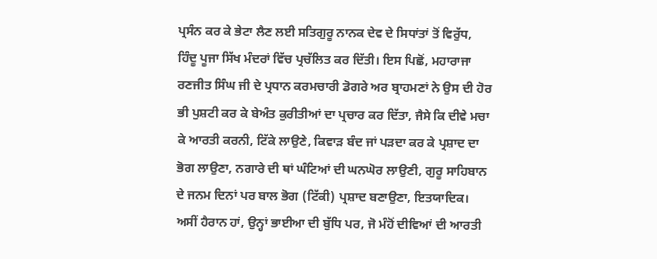ਪ੍ਰਸੰਨ ਕਰ ਕੇ ਭੇਟਾ ਲੈਣ ਲਈ ਸਤਿਗੁਰੂ ਨਾਨਕ ਦੇਵ ਦੇ ਸਿਧਾਂਤਾਂ ਤੋਂ ਵਿਰੁੱਧ, ਹਿੰਦੂ ਪੂਜਾ ਸਿੱਖ ਮੰਦਰਾਂ ਵਿੱਚ ਪ੍ਰਚੱਲਿਤ ਕਰ ਦਿੱਤੀ। ਇਸ ਪਿਛੋਂ, ਮਹਾਰਾਜਾ ਰਣਜੀਤ ਸਿੰਘ ਜੀ ਦੇ ਪ੍ਰਧਾਨ ਕਰਮਚਾਰੀ ਡੋਗਰੇ ਅਰ ਬ੍ਰਾਹਮਣਾਂ ਨੇ ਉਸ ਦੀ ਹੋਰ ਭੀ ਪੁਸ਼ਟੀ ਕਰ ਕੇ ਬੇਅੰਤ ਕੁਰੀਤੀਆਂ ਦਾ ਪ੍ਰਚਾਰ ਕਰ ਦਿੱਤਾ, ਜੈਸੇ ਕਿ ਦੀਵੇ ਮਚਾ ਕੇ ਆਰਤੀ ਕਰਨੀ, ਟਿੱਕੇ ਲਾਉਣੇ, ਕਿਵਾੜ ਬੰਦ ਜਾਂ ਪੜਦਾ ਕਰ ਕੇ ਪ੍ਰਸ਼ਾਦ ਦਾ ਭੋਗ ਲਾਉਣਾ, ਨਗਾਰੇ ਦੀ ਥਾਂ ਘੰਟਿਆਂ ਦੀ ਘਨਘੋਰ ਲਾਉਣੀ, ਗੁਰੂ ਸਾਹਿਬਾਨ ਦੇ ਜਨਮ ਦਿਨਾਂ ਪਰ ਬਾਲ ਭੋਗ (ਟਿੱਕੀ) ਪ੍ਰਸ਼ਾਦ ਬਣਾਉਣਾ, ਇਤਯਾਦਿਕ। ਅਸੀਂ ਹੈਰਾਨ ਹਾਂ, ਉਨ੍ਹਾਂ ਭਾਈਆ ਦੀ ਬੁੱਧਿ ਪਰ, ਜੋ ਮੰਹੋਂ ਦੀਵਿਆਂ ਦੀ ਆਰਤੀ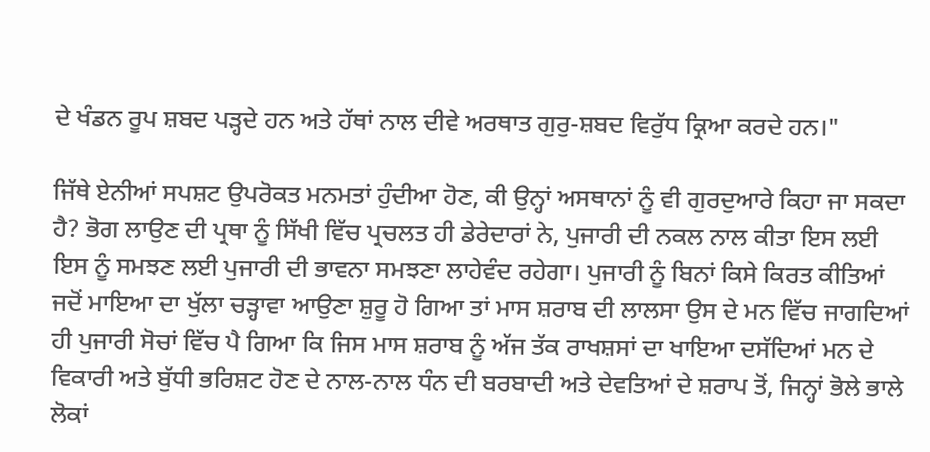ਦੇ ਖੰਡਨ ਰੂਪ ਸ਼ਬਦ ਪੜ੍ਹਦੇ ਹਨ ਅਤੇ ਹੱਥਾਂ ਨਾਲ ਦੀਵੇ ਅਰਥਾਤ ਗੁਰੁ-ਸ਼ਬਦ ਵਿਰੁੱਧ ਕ੍ਰਿਆ ਕਰਦੇ ਹਨ।"

ਜਿੱਥੇ ਏਨੀਆਂ ਸਪਸ਼ਟ ਉਪਰੋਕਤ ਮਨਮਤਾਂ ਹੁੰਦੀਆ ਹੋਣ, ਕੀ ਉਨ੍ਹਾਂ ਅਸਥਾਨਾਂ ਨੂੰ ਵੀ ਗੁਰਦੁਆਰੇ ਕਿਹਾ ਜਾ ਸਕਦਾ ਹੈ? ਭੋਗ ਲਾਉਣ ਦੀ ਪ੍ਰਥਾ ਨੂੰ ਸਿੱਖੀ ਵਿੱਚ ਪ੍ਰਚਲਤ ਹੀ ਡੇਰੇਦਾਰਾਂ ਨੇ, ਪੁਜਾਰੀ ਦੀ ਨਕਲ ਨਾਲ ਕੀਤਾ ਇਸ ਲਈ ਇਸ ਨੂੰ ਸਮਝਣ ਲਈ ਪੁਜਾਰੀ ਦੀ ਭਾਵਨਾ ਸਮਝਣਾ ਲਾਹੇਵੰਦ ਰਹੇਗਾ। ਪੁਜਾਰੀ ਨੂੰ ਬਿਨਾਂ ਕਿਸੇ ਕਿਰਤ ਕੀਤਿਆਂ ਜਦੋਂ ਮਾਇਆ ਦਾ ਖੁੱਲਾ ਚੜ੍ਹਾਵਾ ਆਉਣਾ ਸ਼ੁਰੂ ਹੋ ਗਿਆ ਤਾਂ ਮਾਸ ਸ਼ਰਾਬ ਦੀ ਲਾਲਸਾ ਉਸ ਦੇ ਮਨ ਵਿੱਚ ਜਾਗਦਿਆਂ ਹੀ ਪੁਜਾਰੀ ਸੋਚਾਂ ਵਿੱਚ ਪੈ ਗਿਆ ਕਿ ਜਿਸ ਮਾਸ ਸ਼ਰਾਬ ਨੂੰ ਅੱਜ ਤੱਕ ਰਾਖਸ਼ਸਾਂ ਦਾ ਖਾਇਆ ਦਸੱਦਿਆਂ ਮਨ ਦੇ ਵਿਕਾਰੀ ਅਤੇ ਬੁੱਧੀ ਭਰਿਸ਼ਟ ਹੋਣ ਦੇ ਨਾਲ-ਨਾਲ ਧੰਨ ਦੀ ਬਰਬਾਦੀ ਅਤੇ ਦੇਵਤਿਆਂ ਦੇ ਸ਼ਰਾਪ ਤੋਂ, ਜਿਨ੍ਹਾਂ ਭੋਲੇ ਭਾਲੇ ਲੋਕਾਂ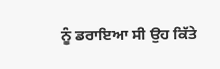ਨੂੰ ਡਰਾਇਆ ਸੀ ਉਹ ਕਿੱਤੇ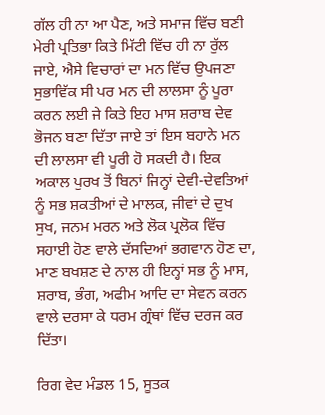ਗੱਲ ਹੀ ਨਾ ਆ ਪੈਣ, ਅਤੇ ਸਮਾਜ ਵਿੱਚ ਬਣੀ ਮੇਰੀ ਪ੍ਰਤਿਭਾ ਕਿਤੇ ਮਿੱਟੀ ਵਿੱਚ ਹੀ ਨਾ ਰੁੱਲ ਜਾਏ, ਐਸੇ ਵਿਚਾਰਾਂ ਦਾ ਮਨ ਵਿੱਚ ਉਪਜਣਾ ਸੁਭਾਵਿੱਕ ਸੀ ਪਰ ਮਨ ਦੀ ਲਾਲਸਾ ਨੂੰ ਪੂਰਾ ਕਰਨ ਲਈ ਜੇ ਕਿਤੇ ਇਹ ਮਾਸ ਸ਼ਰਾਬ ਦੇਵ ਭੋਜਨ ਬਣਾ ਦਿੱਤਾ ਜਾਏ ਤਾਂ ਇਸ ਬਹਾਨੇ ਮਨ ਦੀ ਲਾਲਸਾ ਵੀ ਪੂਰੀ ਹੋ ਸਕਦੀ ਹੈ। ਇਕ ਅਕਾਲ ਪੁਰਖ ਤੋਂ ਬਿਨਾਂ ਜਿਨ੍ਹਾਂ ਦੇਵੀ-ਦੇਵਤਿਆਂ ਨੂੰ ਸਭ ਸ਼ਕਤੀਆਂ ਦੇ ਮਾਲਕ, ਜੀਵਾਂ ਦੇ ਦੁਖ ਸੁਖ, ਜਨਮ ਮਰਨ ਅਤੇ ਲੋਕ ਪ੍ਰਲੋਕ ਵਿੱਚ ਸਹਾਈ ਹੋਣ ਵਾਲੇ ਦੱਸਦਿਆਂ ਭਗਵਾਨ ਹੋਣ ਦਾ, ਮਾਣ ਬਖਸ਼ਣ ਦੇ ਨਾਲ ਹੀ ਇਨ੍ਹਾਂ ਸਭ ਨੂੰ ਮਾਸ, ਸ਼ਰਾਬ, ਭੰਗ, ਅਫੀਮ ਆਦਿ ਦਾ ਸੇਵਨ ਕਰਨ ਵਾਲੇ ਦਰਸਾ ਕੇ ਧਰਮ ਗ੍ਰੰਥਾਂ ਵਿੱਚ ਦਰਜ ਕਰ ਦਿੱਤਾ।

ਰਿਗ ਵੇਦ ਮੰਡਲ 15, ਸੂਤਕ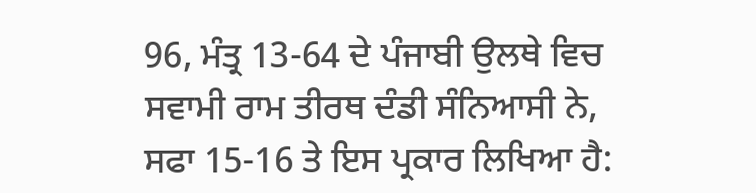96, ਮੰਤ੍ਰ 13-64 ਦੇ ਪੰਜਾਬੀ ਉਲਥੇ ਵਿਚ ਸਵਾਮੀ ਰਾਮ ਤੀਰਥ ਦੰਡੀ ਸੰਨਿਆਸੀ ਨੇ, ਸਫਾ 15-16 ਤੇ ਇਸ ਪ੍ਰਕਾਰ ਲਿਖਿਆ ਹੈ: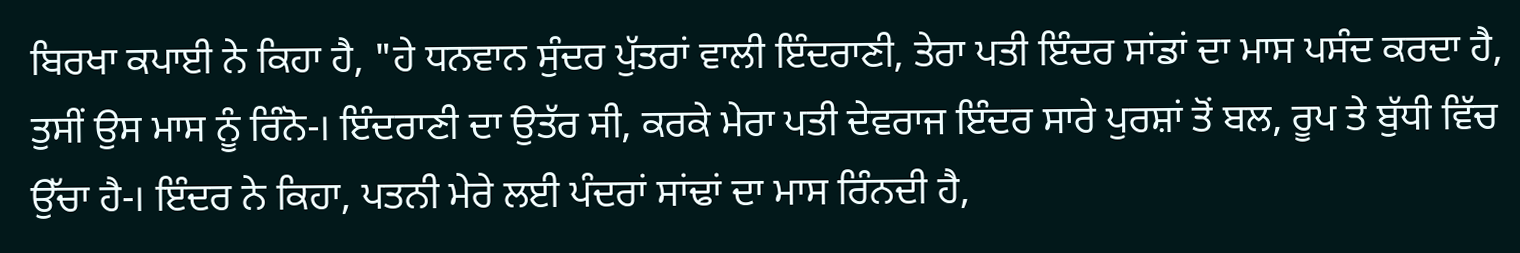ਬਿਰਖਾ ਕਪਾਈ ਨੇ ਕਿਹਾ ਹੈ, "ਹੇ ਧਨਵਾਨ ਸੁੰਦਰ ਪੁੱਤਰਾਂ ਵਾਲੀ ਇੰਦਰਾਣੀ, ਤੇਰਾ ਪਤੀ ਇੰਦਰ ਸਾਂਡਾਂ ਦਾ ਮਾਸ ਪਸੰਦ ਕਰਦਾ ਹੈ, ਤੁਸੀਂ ਉਸ ਮਾਸ ਨੂੰ ਰਿੰਨੋ-। ਇੰਦਰਾਣੀ ਦਾ ਉਤੱਰ ਸੀ, ਕਰਕੇ ਮੇਰਾ ਪਤੀ ਦੇਵਰਾਜ ਇੰਦਰ ਸਾਰੇ ਪੁਰਸ਼ਾਂ ਤੋਂ ਬਲ, ਰੂਪ ਤੇ ਬੁੱਧੀ ਵਿੱਚ ਉੱਚਾ ਹੈ-। ਇੰਦਰ ਨੇ ਕਿਹਾ, ਪਤਨੀ ਮੇਰੇ ਲਈ ਪੰਦਰਾਂ ਸਾਂਢਾਂ ਦਾ ਮਾਸ ਰਿੰਨਦੀ ਹੈ,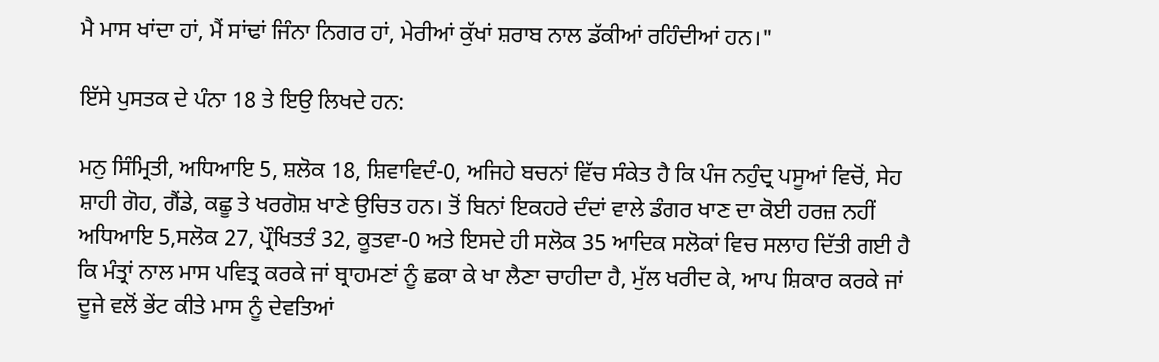ਮੈ ਮਾਸ ਖਾਂਦਾ ਹਾਂ, ਮੈਂ ਸਾਂਢਾਂ ਜਿੰਨਾ ਨਿਗਰ ਹਾਂ, ਮੇਰੀਆਂ ਕੁੱਖਾਂ ਸ਼ਰਾਬ ਨਾਲ ਡੱਕੀਆਂ ਰਹਿੰਦੀਆਂ ਹਨ।"

ਇੱਸੇ ਪੁਸਤਕ ਦੇ ਪੰਨਾ 18 ਤੇ ਇਉ ਲਿਖਦੇ ਹਨ:

ਮਨੁ ਸਿੰਮ੍ਰਿਤੀ, ਅਧਿਆਇ 5, ਸ਼ਲੋਕ 18, ਸ਼ਿਵਾਵਿਦੰ-0, ਅਜਿਹੇ ਬਚਨਾਂ ਵਿੱਚ ਸੰਕੇਤ ਹੈ ਕਿ ਪੰਜ ਨਹੁੰਦ੍ਰ ਪਸੂਆਂ ਵਿਚੋਂ, ਸੇਹ ਸ਼ਾਹੀ ਗੋਹ, ਗੈਂਡੇ, ਕਛੂ ਤੇ ਖਰਗੋਸ਼ ਖਾਣੇ ਉਚਿਤ ਹਨ। ਤੋਂ ਬਿਨਾਂ ਇਕਹਰੇ ਦੰਦਾਂ ਵਾਲੇ ਡੰਗਰ ਖਾਣ ਦਾ ਕੋਈ ਹਰਜ਼ ਨਹੀਂ ਅਧਿਆਇ 5,ਸਲੋਕ 27, ਪ੍ਰੌਖਿਤਤੰ 32, ਕੂਤਵਾ-0 ਅਤੇ ਇਸਦੇ ਹੀ ਸਲੋਕ 35 ਆਦਿਕ ਸਲੋਕਾਂ ਵਿਚ ਸਲਾਹ ਦਿੱਤੀ ਗਈ ਹੈ ਕਿ ਮੰਤ੍ਰਾਂ ਨਾਲ ਮਾਸ ਪਵਿਤ੍ਰ ਕਰਕੇ ਜਾਂ ਬ੍ਰਾਹਮਣਾਂ ਨੂੰ ਛਕਾ ਕੇ ਖਾ ਲੈਣਾ ਚਾਹੀਦਾ ਹੈ, ਮੁੱਲ ਖਰੀਦ ਕੇ, ਆਪ ਸ਼ਿਕਾਰ ਕਰਕੇ ਜਾਂ ਦੂਜੇ ਵਲੋਂ ਭੇਂਟ ਕੀਤੇ ਮਾਸ ਨੂੰ ਦੇਵਤਿਆਂ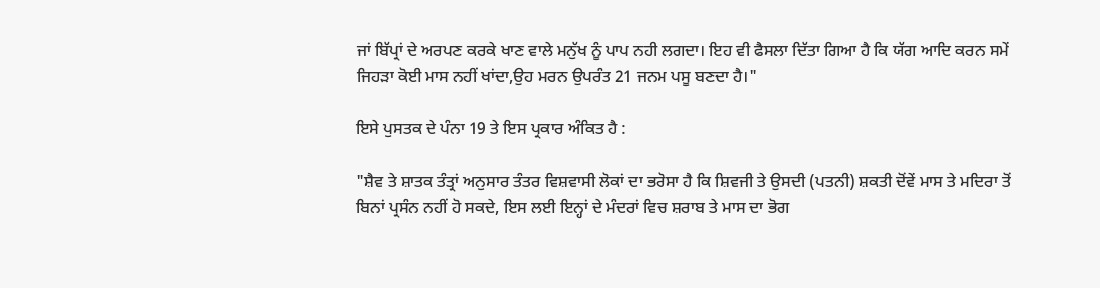ਜਾਂ ਬਿੱਪ੍ਰਾਂ ਦੇ ਅਰਪਣ ਕਰਕੇ ਖਾਣ ਵਾਲੇ ਮਨੁੱਖ ਨੂੰ ਪਾਪ ਨਹੀ ਲਗਦਾ। ਇਹ ਵੀ ਫੈਸਲਾ ਦਿੱਤਾ ਗਿਆ ਹੈ ਕਿ ਯੱਗ ਆਦਿ ਕਰਨ ਸਮੇਂ ਜਿਹੜਾ ਕੋਈ ਮਾਸ ਨਹੀਂ ਖਾਂਦਾ,ਉਹ ਮਰਨ ਉਪਰੰਤ 21 ਜਨਮ ਪਸੂ ਬਣਦਾ ਹੈ।"

ਇਸੇ ਪੁਸਤਕ ਦੇ ਪੰਨਾ 19 ਤੇ ਇਸ ਪ੍ਰਕਾਰ ਅੰਕਿਤ ਹੈ :

"ਸ਼ੈਵ ਤੇ ਸ਼ਾਤਕ ਤੰਤ੍ਰਾਂ ਅਨੁਸਾਰ ਤੰਤਰ ਵਿਸ਼ਵਾਸੀ ਲੋਕਾਂ ਦਾ ਭਰੋਸਾ ਹੈ ਕਿ ਸ਼ਿਵਜੀ ਤੇ ਉਸਦੀ (ਪਤਨੀ) ਸ਼ਕਤੀ ਦੋਂਵੇਂ ਮਾਸ ਤੇ ਮਦਿਰਾ ਤੋਂ ਬਿਨਾਂ ਪ੍ਰਸੰਨ ਨਹੀਂ ਹੋ ਸਕਦੇ, ਇਸ ਲਈ ਇਨ੍ਹਾਂ ਦੇ ਮੰਦਰਾਂ ਵਿਚ ਸ਼ਰਾਬ ਤੇ ਮਾਸ ਦਾ ਭੋਗ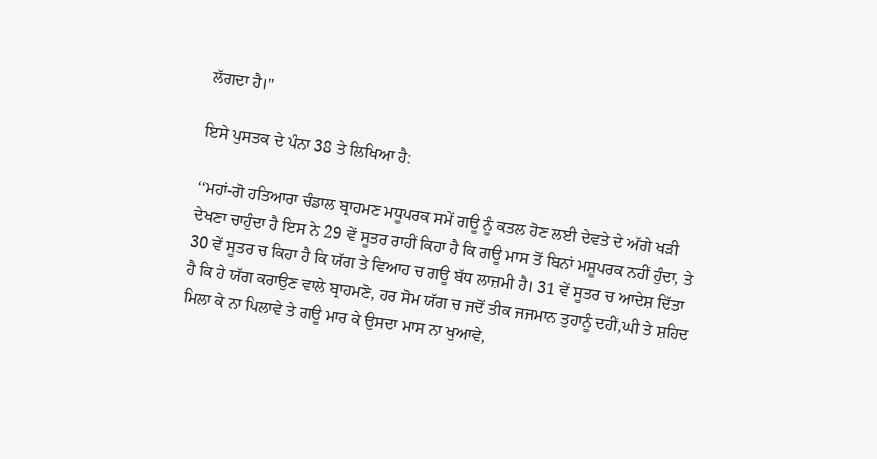ਲੱਗਦਾ ਹੈ।"

ਇਸੇ ਪੁਸਤਕ ਦੇ ਪੰਨਾ 38 ਤੇ ਲਿਖਿਆ ਹੈ:

‘‘ਮਹਾਂ-ਗੋ ਹਤਿਆਰਾ ਚੰਡਾਲ ਬ੍ਰਾਹਮਣ ਮਧੂਪਰਕ ਸਮੇਂ ਗਊ ਨੂੰ ਕਤਲ ਹੋਣ ਲਈ ਦੇਵਤੇ ਦੇ ਅੱਗੇ ਖੜੀ ਦੇਖਣਾ ਚਾਹੁੰਦਾ ਹੈ ਇਸ ਨੇ 29 ਵੇਂ ਸੂਤਰ ਰਾਹੀਂ ਕਿਹਾ ਹੈ ਕਿ ਗਊ ਮਾਸ ਤੋਂ ਬਿਨਾਂ ਮਸ਼ੂਪਰਕ ਨਹੀਂ ਹੁੰਦਾ, ਤੇ 30 ਵੇਂ ਸੂਤਰ ਚ ਕਿਹਾ ਹੈ ਕਿ ਯੱਗ ਤੇ ਵਿਆਹ ਚ ਗਊ ਬੱਧ ਲਾਜ਼ਮੀ ਹੈ। 31 ਵੇਂ ਸੂਤਰ ਚ ਆਦੇਸ਼ ਦਿੱਤਾ ਹੈ ਕਿ ਹੇ ਯੱਗ ਕਰਾਉਣ ਵਾਲੇ ਬ੍ਰਾਹਮਣੋ, ਹਰ ਸੋਮ ਯੱਗ ਚ ਜਦੋਂ ਤੀਕ ਜਜਮਾਨ ਤੁਹਾਨੂੰ ਦਹੀਂ,ਘੀ ਤੇ ਸ਼ਹਿਦ ਮਿਲਾ ਕੇ ਨਾ ਪਿਲਾਵੇ ਤੇ ਗਊ ਮਾਰ ਕੇ ਉਸਦਾ ਮਾਸ ਨਾ ਖੁਆਵੇ,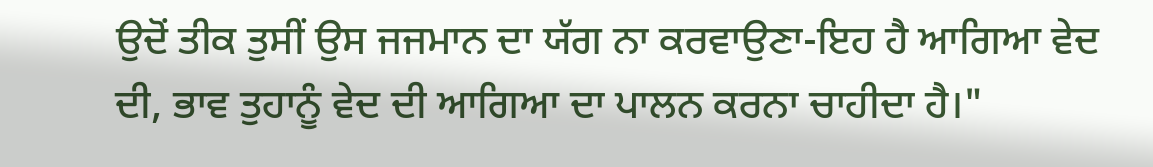ਉਦੋਂ ਤੀਕ ਤੁਸੀਂ ਉਸ ਜਜਮਾਨ ਦਾ ਯੱਗ ਨਾ ਕਰਵਾਉਣਾ-ਇਹ ਹੈ ਆਗਿਆ ਵੇਦ ਦੀ, ਭਾਵ ਤੁਹਾਨੂੰ ਵੇਦ ਦੀ ਆਗਿਆ ਦਾ ਪਾਲਨ ਕਰਨਾ ਚਾਹੀਦਾ ਹੈ।"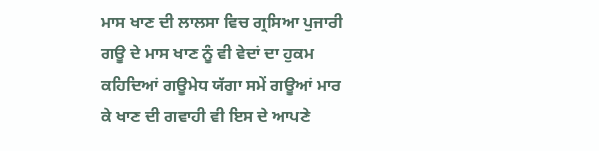ਮਾਸ ਖਾਣ ਦੀ ਲਾਲਸਾ ਵਿਚ ਗ੍ਰਸਿਆ ਪੁਜਾਰੀ ਗਊ ਦੇ ਮਾਸ ਖਾਣ ਨੂੰ ਵੀ ਵੇਦਾਂ ਦਾ ਹੁਕਮ ਕਹਿਦਿਆਂ ਗਊਮੇਧ ਯੱਗਾ ਸਮੇਂ ਗਊਆਂ ਮਾਰ ਕੇ ਖਾਣ ਦੀ ਗਵਾਹੀ ਵੀ ਇਸ ਦੇ ਆਪਣੇ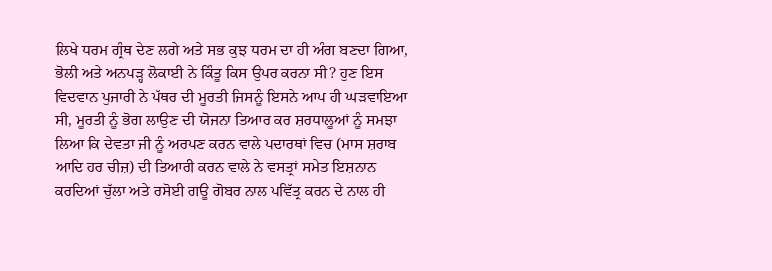ਲਿਖੇ ਧਰਮ ਗ੍ਰੰਥ ਦੇਣ ਲਗੇ ਅਤੇ ਸਭ ਕੁਝ ਧਰਮ ਦਾ ਹੀ ਅੰਗ ਬਣਦਾ ਗਿਆ, ਭੋਲੀ ਅਤੇ ਅਨਪੜ੍ਹ ਲੋਕਾਈ ਨੇ ਕਿੰਤੂ ਕਿਸ ਉਪਰ ਕਰਨਾ ਸੀ? ਹੁਣ ਇਸ ਵਿਦਵਾਨ ਪੁਜਾਰੀ ਨੇ ਪੱਥਰ ਦੀ ਮੂਰਤੀ ਜਿਸਨੂੰ ਇਸਨੇ ਆਪ ਹੀ ਘੜਵਾਇਆ ਸੀ, ਮੂਰਤੀ ਨੂੰ ਭੋਗ ਲਾਉਣ ਦੀ ਯੋਜਨਾ ਤਿਆਰ ਕਰ ਸ਼ਰਧਾਲੂਆਂ ਨੂੰ ਸਮਝਾ ਲਿਆ ਕਿ ਦੇਵਤਾ ਜੀ ਨੂੰ ਅਰਪਣ ਕਰਨ ਵਾਲੇ ਪਦਾਰਥਾਂ ਵਿਚ (ਮਾਸ ਸ਼ਰਾਬ ਆਦਿ ਹਰ ਚੀਜ਼) ਦੀ ਤਿਆਰੀ ਕਰਨ ਵਾਲੇ ਨੇ ਵਸਤ੍ਰਾਂ ਸਮੇਤ ਇਸ਼ਨਾਨ ਕਰਦਿਆਂ ਚੁੱਲਾ ਅਤੇ ਰਸੋਈ ਗਊ ਗੋਬਰ ਨਾਲ ਪਵਿੱਤ੍ਰ ਕਰਨ ਦੇ ਨਾਲ ਹੀ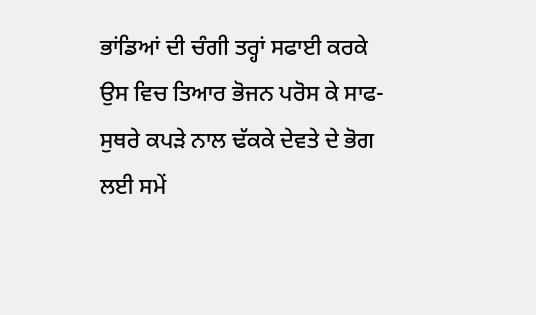ਭਾਂਡਿਆਂ ਦੀ ਚੰਗੀ ਤਰ੍ਹਾਂ ਸਫਾਈ ਕਰਕੇ ਉਸ ਵਿਚ ਤਿਆਰ ਭੋਜਨ ਪਰੋਸ ਕੇ ਸਾਫ-ਸੁਥਰੇ ਕਪੜੇ ਨਾਲ ਢੱਕਕੇ ਦੇਵਤੇ ਦੇ ਭੋਗ ਲਈ ਸਮੇਂ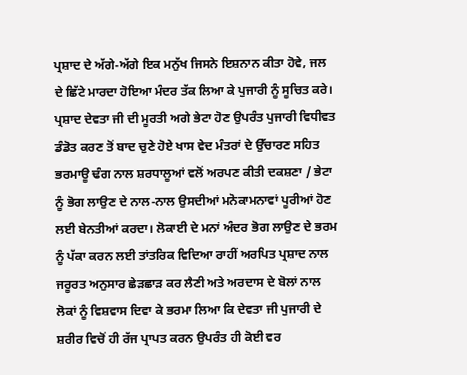ਪ੍ਰਸ਼ਾਦ ਦੇ ਅੱਗੇ-ਅੱਗੇ ਇਕ ਮਨੁੱਖ ਜਿਸਨੇ ਇਸ਼ਨਾਨ ਕੀਤਾ ਹੋਵੇ, ਜਲ ਦੇ ਛਿੱਟੇ ਮਾਰਦਾ ਹੋਇਆ ਮੰਦਰ ਤੱਕ ਲਿਆ ਕੇ ਪੁਜਾਰੀ ਨੂੰ ਸੂਚਿਤ ਕਰੇ। ਪ੍ਰਸ਼ਾਦ ਦੇਵਤਾ ਜੀ ਦੀ ਮੂਰਤੀ ਅਗੇ ਭੇਟਾ ਹੋਣ ਉਪਰੰਤ ਪੁਜਾਰੀ ਵਿਧੀਵਤ ਡੰਡੋਤ ਕਰਣ ਤੋਂ ਬਾਦ ਚੁਣੇ ਹੋਏ ਖਾਸ ਵੇਦ ਮੰਤਰਾਂ ਦੇ ਉੱਚਾਰਣ ਸਹਿਤ ਭਰਮਾਊ ਢੰਗ ਨਾਲ ਸ਼ਰਧਾਲੂਆਂ ਵਲੋਂ ਅਰਪਣ ਕੀਤੀ ਦਕਸ਼ਣਾ / ਭੇਟਾ ਨੂੰ ਭੋਗ ਲਾਉਣ ਦੇ ਨਾਲ-ਨਾਲ ਉਸਦੀਆਂ ਮਨੋਕਾਮਨਾਵਾਂ ਪੂਰੀਆਂ ਹੋਣ ਲਈ ਬੇਨਤੀਆਂ ਕਰਦਾ। ਲੋਕਾਈ ਦੇ ਮਨਾਂ ਅੰਦਰ ਭੋਗ ਲਾਉਣ ਦੇ ਭਰਮ ਨੂੰ ਪੱਕਾ ਕਰਨ ਲਈ ਤਾਂਤਰਿਕ ਵਿਦਿਆ ਰਾਹੀਂ ਅਰਪਿਤ ਪ੍ਰਸ਼ਾਦ ਨਾਲ ਜਰੂਰਤ ਅਨੁਸਾਰ ਛੇੜਛਾੜ ਕਰ ਲੈਣੀ ਅਤੇ ਅਰਦਾਸ ਦੇ ਬੋਲਾਂ ਨਾਲ ਲੋਕਾਂ ਨੂੰ ਵਿਸ਼ਵਾਸ ਦਿਵਾ ਕੇ ਭਰਮਾ ਲਿਆ ਕਿ ਦੇਵਤਾ ਜੀ ਪੁਜਾਰੀ ਦੇ ਸ਼ਰੀਰ ਵਿਚੋਂ ਹੀ ਰੱਜ ਪ੍ਰਾਪਤ ਕਰਨ ਉਪਰੰਤ ਹੀ ਕੋਈ ਵਰ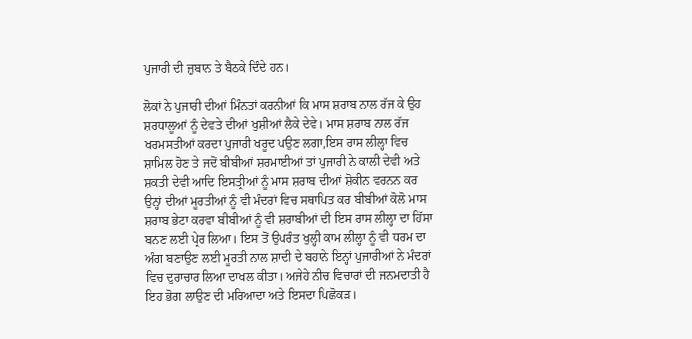ਪੁਜਾਰੀ ਦੀ ਜ਼ੁਬਾਨ ਤੇ ਬੈਠਕੇ ਦਿੰਦੇ ਹਨ।

ਲੋਕਾਂ ਨੇ ਪੁਜਾਰੀ ਦੀਆਂ ਮਿੰਨਤਾਂ ਕਰਨੀਆਂ ਕਿ ਮਾਸ ਸ਼ਰਾਬ ਨਾਲ ਰੱਜ ਕੇ ਉਹ ਸ਼ਰਧਾਲੂਆਂ ਨੂੰ ਦੇਵਤੇ ਦੀਆਂ ਖੁਸ਼ੀਆਂ ਲੈਕੇ ਦੇਵੇ। ਮਾਸ ਸ਼ਰਾਬ ਨਾਲ ਰੱਜ ਖਰਮਸਤੀਆਂ ਕਰਦਾ ਪੁਜਾਰੀ ਖਰੂਦ ਪਉਣ ਲਗਾ,ਇਸ ਰਾਸ ਲੀਲ੍ਹਾ ਵਿਚ ਸ਼ਾਮਿਲ ਹੋਣ ਤੇ ਜਦੋਂ ਬੀਬੀਆਂ ਸ਼ਰਮਾਈਆਂ ਤਾਂ ਪੁਜਾਰੀ ਨੇ ਕਾਲੀ ਦੇਵੀ ਅਤੇ ਸ਼ਕਤੀ ਦੇਵੀ ਆਦਿ ਇਸਤ੍ਰੀਆਂ ਨੂੰ ਮਾਸ ਸ਼ਰਾਬ ਦੀਆਂ ਸ਼ੋਕੀਨ ਵਰਨਨ ਕਰ ਉਨ੍ਹਾਂ ਦੀਆਂ ਮੂਰਤੀਆਂ ਨੂੰ ਵੀ ਮੰਦਰਾਂ ਵਿਚ ਸਥਾਪਿਤ ਕਰ ਬੀਬੀਆਂ ਕੋਲੋ ਮਾਸ ਸ਼ਰਾਬ ਭੇਟਾ ਕਰਵਾ ਬੀਬੀਆਂ ਨੂੰ ਵੀ ਸ਼ਰਾਬੀਆਂ ਦੀ ਇਸ ਰਾਸ ਲੀਲ੍ਹਾ ਦਾ ਹਿੱਸਾ ਬਨਣ ਲਈ ਪ੍ਰੇਰ ਲਿਆ। ਇਸ ਤੋਂ ਉਪਰੰਤ ਖੁਲ੍ਹੀ ਕਾਮ ਲੀਲ੍ਹਾ ਨੂੰ ਵੀ ਧਰਮ ਦਾ ਅੰਗ ਬਣਾਉਣ ਲਈ ਮੂਰਤੀ ਨਾਲ ਸ਼ਾਦੀ ਦੇ ਬਹਾਨੇ ਇਨ੍ਹਾਂ ਪੁਜਾਰੀਆਂ ਨੇ ਮੰਦਰਾਂ ਵਿਚ ਦੁਰਾਚਾਰ ਲਿਆ ਦਾਖਲ ਕੀਤਾ। ਅਜੇਹੇ ਨੀਚ ਵਿਚਾਰਾਂ ਦੀ ਜਨਮਦਾਤੀ ਹੈ ਇਹ ਭੋਗ ਲਾਉਣ ਦੀ ਮਰਿਆਦਾ ਅਤੇ ਇਸਦਾ ਪਿਛੋਕੜ।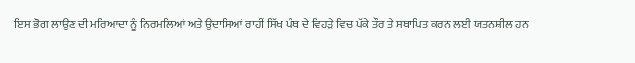ਇਸ ਭੋਗ ਲਾਉਣ ਦੀ ਮਰਿਆਦਾ ਨੂੰ ਨਿਰਮਲਿਆਂ ਅਤੇ ਉਦਾਸਿਆਂ ਰਾਹੀਂ ਸਿੱਖ ਪੰਥ ਦੇ ਵਿਹੜੇ ਵਿਚ ਪੱਕੇ ਤੌਰ ਤੇ ਸਥਾਪਿਤ ਕਰਨ ਲਈ ਯਤਨਸ਼ੀਲ ਹਨ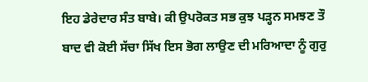ਇਹ ਡੇਰੇਦਾਰ ਸੰਤ ਬਾਬੇ। ਕੀ ਉਪਰੋਕਤ ਸਭ ਕੁਝ ਪੜ੍ਹਨ ਸਮਝਣ ਤੌ ਬਾਦ ਵੀ ਕੋਈ ਸੱਚਾ ਸਿੱਖ ਇਸ ਭੋਗ ਲਾਉਣ ਦੀ ਮਰਿਆਦਾ ਨੂੰ ਗੁਰੁ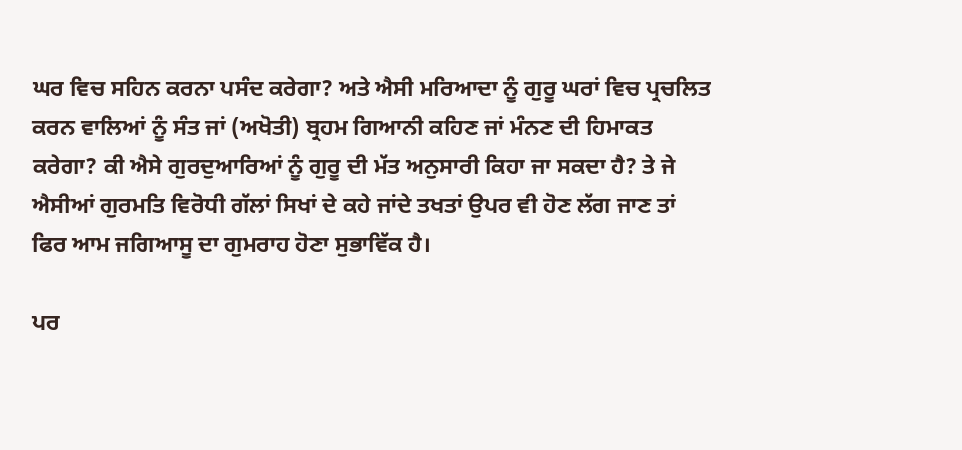ਘਰ ਵਿਚ ਸਹਿਨ ਕਰਨਾ ਪਸੰਦ ਕਰੇਗਾ? ਅਤੇ ਐਸੀ ਮਰਿਆਦਾ ਨੂੰ ਗੁਰੂ ਘਰਾਂ ਵਿਚ ਪ੍ਰਚਲਿਤ ਕਰਨ ਵਾਲਿਆਂ ਨੂੰ ਸੰਤ ਜਾਂ (ਅਖੋਤੀ) ਬ੍ਰਹਮ ਗਿਆਨੀ ਕਹਿਣ ਜਾਂ ਮੰਨਣ ਦੀ ਹਿਮਾਕਤ ਕਰੇਗਾ? ਕੀ ਐਸੇ ਗੁਰਦੁਆਰਿਆਂ ਨੂੰ ਗੁਰੂ ਦੀ ਮੱਤ ਅਨੁਸਾਰੀ ਕਿਹਾ ਜਾ ਸਕਦਾ ਹੈ? ਤੇ ਜੇ ਐਸੀਆਂ ਗੁਰਮਤਿ ਵਿਰੋਧੀ ਗੱਲਾਂ ਸਿਖਾਂ ਦੇ ਕਹੇ ਜਾਂਦੇ ਤਖਤਾਂ ਉਪਰ ਵੀ ਹੋਣ ਲੱਗ ਜਾਣ ਤਾਂ ਫਿਰ ਆਮ ਜਗਿਆਸੂ ਦਾ ਗੁਮਰਾਹ ਹੋਣਾ ਸੁਭਾਵਿੱਕ ਹੈ।

ਪਰ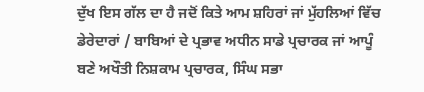ਦੁੱਖ ਇਸ ਗੱਲ ਦਾ ਹੈ ਜਦੋਂ ਕਿਤੇ ਆਮ ਸ਼ਹਿਰਾਂ ਜਾਂ ਮੁੱਹਲਿਆਂ ਵਿੱਚ ਡੇਰੇਦਾਰਾਂ / ਬਾਬਿਆਂ ਦੇ ਪ੍ਰਭਾਵ ਅਧੀਨ ਸਾਡੇ ਪ੍ਰਚਾਰਕ ਜਾਂ ਆਪੂੰ ਬਣੇ ਅਖੌਤੀ ਨਿਸ਼ਕਾਮ ਪ੍ਰਚਾਰਕ, ਸਿੰਘ ਸਭਾ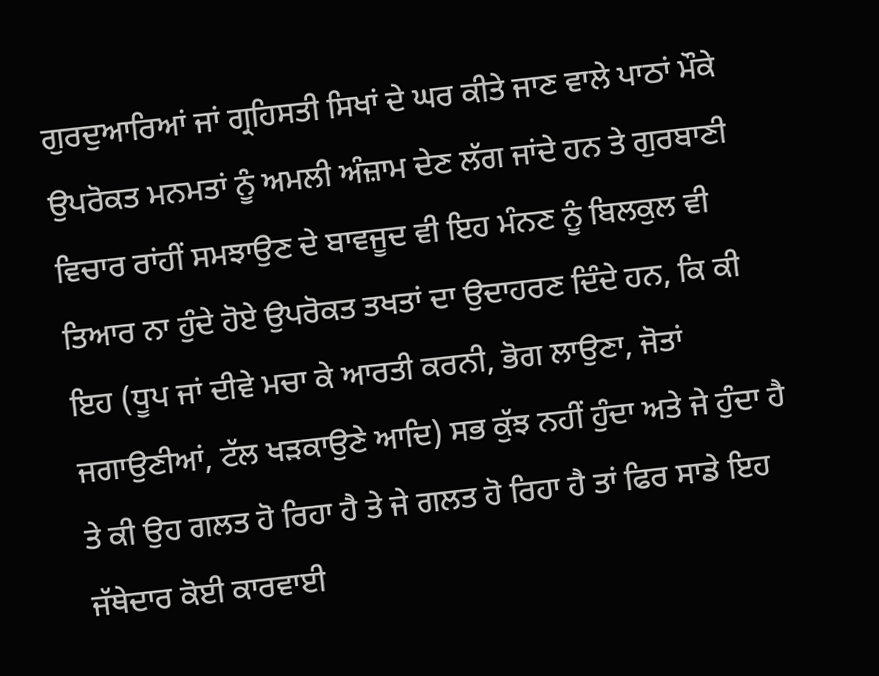ਗੁਰਦੁਆਰਿਆਂ ਜਾਂ ਗ੍ਰਹਿਸਤੀ ਸਿਖਾਂ ਦੇ ਘਰ ਕੀਤੇ ਜਾਣ ਵਾਲੇ ਪਾਠਾਂ ਮੌਕੇ ਉਪਰੋਕਤ ਮਨਮਤਾਂ ਨੂੰ ਅਮਲੀ ਅੰਜ਼ਾਮ ਦੇਣ ਲੱਗ ਜਾਂਦੇ ਹਨ ਤੇ ਗੁਰਬਾਣੀ ਵਿਚਾਰ ਰਾਂਹੀਂ ਸਮਝਾਉਣ ਦੇ ਬਾਵਜੂਦ ਵੀ ਇਹ ਮੰਨਣ ਨੂੰ ਬਿਲਕੁਲ ਵੀ ਤਿਆਰ ਨਾ ਹੁੰਦੇ ਹੋਏ ਉਪਰੋਕਤ ਤਖਤਾਂ ਦਾ ਉਦਾਹਰਣ ਦਿੰਦੇ ਹਨ, ਕਿ ਕੀ ਇਹ (ਧੂਪ ਜਾਂ ਦੀਵੇ ਮਚਾ ਕੇ ਆਰਤੀ ਕਰਨੀ, ਭੋਗ ਲਾਉਣਾ, ਜੋਤਾਂ ਜਗਾਉਣੀਆਂ, ਟੱਲ ਖੜਕਾਉਣੇ ਆਦਿ) ਸਭ ਕੁੱਝ ਨਹੀਂ ਹੁੰਦਾ ਅਤੇ ਜੇ ਹੁੰਦਾ ਹੈ ਤੇ ਕੀ ਉਹ ਗਲਤ ਹੋ ਰਿਹਾ ਹੈ ਤੇ ਜੇ ਗਲਤ ਹੋ ਰਿਹਾ ਹੈ ਤਾਂ ਫਿਰ ਸਾਡੇ ਇਹ ਜੱਥੇਦਾਰ ਕੋਈ ਕਾਰਵਾਈ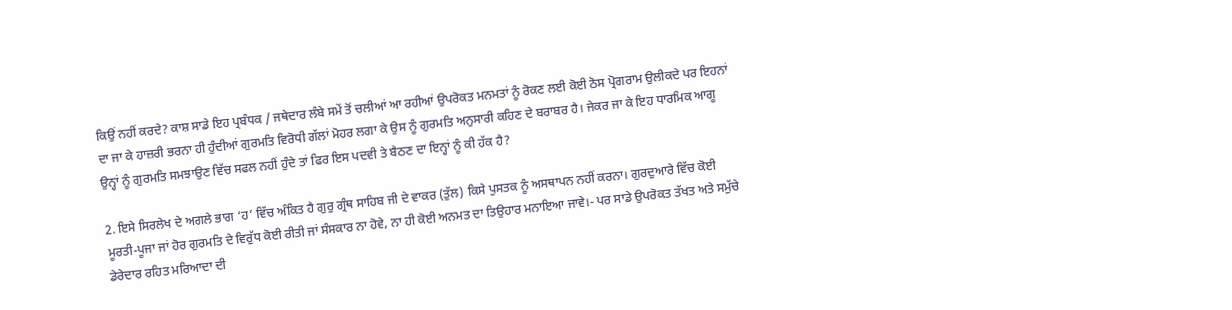ਕਿਉਂ ਨਹੀਂ ਕਰਦੇ? ਕਾਸ਼ ਸਾਡੇ ਇਹ ਪ੍ਰਬੰਧਕ / ਜਥੇਦਾਰ ਲੰਬੇ ਸਮੇਂ ਤੋਂ ਚਲੀਆਂ ਆ ਰਹੀਆਂ ਉਪਰੋਕਤ ਮਨਮਤਾਂ ਨੂੰ ਰੋਕਣ ਲਈ ਕੋਈ ਠੋਸ ਪ੍ਰੋਗਰਾਮ ਉਲੀਕਦੇ ਪਰ ਇਹਨਾਂ ਦਾ ਜਾ ਕੇ ਹਾਜ਼ਰੀ ਭਰਨਾ ਹੀ ਹੁੰਦੀਆਂ ਗੁਰਮਤਿ ਵਿਰੋਧੀ ਗੱਲਾਂ ਮੋਹਰ ਲਗਾ ਕੇ ਉਸ ਨੂੰ ਗੁਰਮਤਿ ਅਨੁਸਾਰੀ ਕਹਿਣ ਦੇ ਬਰਾਬਰ ਹੈ। ਜੇਕਰ ਜਾ ਕੇ ਇਹ ਧਾਰਮਿਕ ਆਗੂ ਉਨ੍ਹਾਂ ਨੂੰ ਗੁਰਮਤਿ ਸਮਝਾਉਣ ਵਿੱਚ ਸਫਲ ਨਹੀਂ ਹੁੰਦੇ ਤਾਂ ਫਿਰ ਇਸ ਪਦਵੀ ਤੇ ਬੈਠਣ ਦਾ ਇਨ੍ਹਾਂ ਨੂੰ ਕੀ ਹੱਕ ਹੈ?

2. ਇਸੇ ਸਿਰਲੇਖ ਦੇ ਅਗਲੇ ਭਾਗ ‘ਹ’ ਵਿੱਚ ਅੰਕਿਤ ਹੈ ਗੁਰੁ ਗ੍ਰੰਥ ਸਾਹਿਬ ਜੀ ਦੇ ਵਾਕਰ (ਤੁੱਲ) ਕਿਸੇ ਪੁਸਤਕ ਨੂੰ ਅਸਥਾਪਨ ਨਹੀਂ ਕਰਨਾ। ਗੁਰਦੁਆਰੇ ਵਿੱਚ ਕੋਈ ਮੂਰਤੀ-ਪੂਜਾ ਜਾਂ ਹੋਰ ਗੁਰਮਤਿ ਦੇ ਵਿਰੁੱਧ ਕੋਈ ਰੀਤੀ ਜਾਂ ਸੰਸਕਾਰ ਨਾ ਹੋਵੇ, ਨਾ ਹੀ ਕੋਈ ਅਨਮਤ ਦਾ ਤਿਉਹਾਰ ਮਨਾਇਆ ਜਾਵੇ।- ਪਰ ਸਾਡੇ ਉਪਰੋਕਤ ਤੱਖਤ ਅਤੇ ਸਮੁੱਚੇ ਡੇਰੇਦਾਰ ਰਹਿਤ ਮਰਿਆਦਾ ਦੀ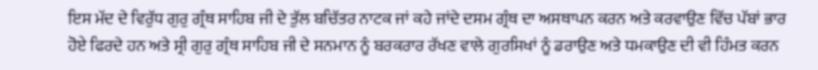ਇਸ ਮੱਦ ਦੇ ਵਿਰੁੱਧ ਗੁਰੁ ਗ੍ਰੰਥ ਸਾਹਿਬ ਜੀ ਦੇ ਤੁੱਲ ਬਚਿੱਤਰ ਨਾਟਕ ਜਾਂ ਕਹੇ ਜਾਂਦੇ ਦਸਮ ਗ੍ਰੰਥ ਦਾ ਅਸਥਾਪਨ ਕਰਨ ਅਤੇ ਕਰਵਾਉਣ ਵਿੱਚ ਪੱਬਾਂ ਭਾਰ ਹੋਏ ਫਿਰਦੇ ਹਨ ਅਤੇ ਸ੍ਰੀ ਗੁਰੁ ਗ੍ਰੰਥ ਸਾਹਿਬ ਜੀ ਦੇ ਸਨਮਾਨ ਨੂੰ ਬਰਕਰਾਰ ਰੱਖਣ ਵਾਲੇ ਗੁਰਸਿਖਾਂ ਨੂੰ ਡਰਾਉਣ ਅਤੇ ਧਮਕਾਉਣ ਦੀ ਵੀ ਹਿੰਮਤ ਕਰਨ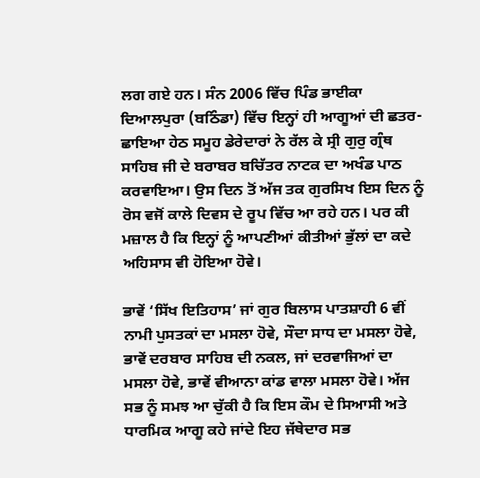ਲਗ ਗਏ ਹਨ। ਸੰਨ 2006 ਵਿੱਚ ਪਿੰਡ ਭਾਈਕਾ ਦਿਆਲਪੁਰਾ (ਬਠਿੰਡਾ) ਵਿੱਚ ਇਨ੍ਹਾਂ ਹੀ ਆਗੂਆਂ ਦੀ ਛਤਰ-ਛਾਇਆ ਹੇਠ ਸਮੂਹ ਡੇਰੇਦਾਰਾਂ ਨੇ ਰੱਲ ਕੇ ਸ੍ਰੀ ਗੁਰੁ ਗ੍ਰੰਥ ਸਾਹਿਬ ਜੀ ਦੇ ਬਰਾਬਰ ਬਚਿੱਤਰ ਨਾਟਕ ਦਾ ਅਖੰਡ ਪਾਠ ਕਰਵਾਇਆ। ਉਸ ਦਿਨ ਤੋਂ ਅੱਜ ਤਕ ਗੁਰਸਿਖ ਇਸ ਦਿਨ ਨੂੰ ਰੋਸ ਵਜੋਂ ਕਾਲੇ ਦਿਵਸ ਦੇ ਰੂਪ ਵਿੱਚ ਆ ਰਹੇ ਹਨ। ਪਰ ਕੀ ਮਜ਼ਾਲ ਹੈ ਕਿ ਇਨ੍ਹਾਂ ਨੂੰ ਆਪਣੀਆਂ ਕੀਤੀਆਂ ਭੁੱਲਾਂ ਦਾ ਕਦੇ ਅਹਿਸਾਸ ਵੀ ਹੋਇਆ ਹੋਵੇ।

ਭਾਵੇਂ ‘ਸਿੱਖ ਇਤਿਹਾਸ’ ਜਾਂ ਗੁਰ ਬਿਲਾਸ ਪਾਤਸ਼ਾਹੀ 6 ਵੀਂ ਨਾਮੀ ਪੁਸਤਕਾਂ ਦਾ ਮਸਲਾ ਹੋਵੇ, ਸੌਦਾ ਸਾਧ ਦਾ ਮਸਲਾ ਹੋਵੇ, ਭਾਵੇਂ ਦਰਬਾਰ ਸਾਹਿਬ ਦੀ ਨਕਲ, ਜਾਂ ਦਰਵਾਜਿਆਂ ਦਾ ਮਸਲਾ ਹੋਵੇ, ਭਾਵੇਂ ਵੀਆਨਾ ਕਾਂਡ ਵਾਲਾ ਮਸਲਾ ਹੋਵੇ। ਅੱਜ ਸਭ ਨੂੰ ਸਮਝ ਆ ਚੁੱਕੀ ਹੈ ਕਿ ਇਸ ਕੌਮ ਦੇ ਸਿਆਸੀ ਅਤੇ ਧਾਰਮਿਕ ਆਗੂ ਕਹੇ ਜਾਂਦੇ ਇਹ ਜੱਥੇਦਾਰ ਸਭ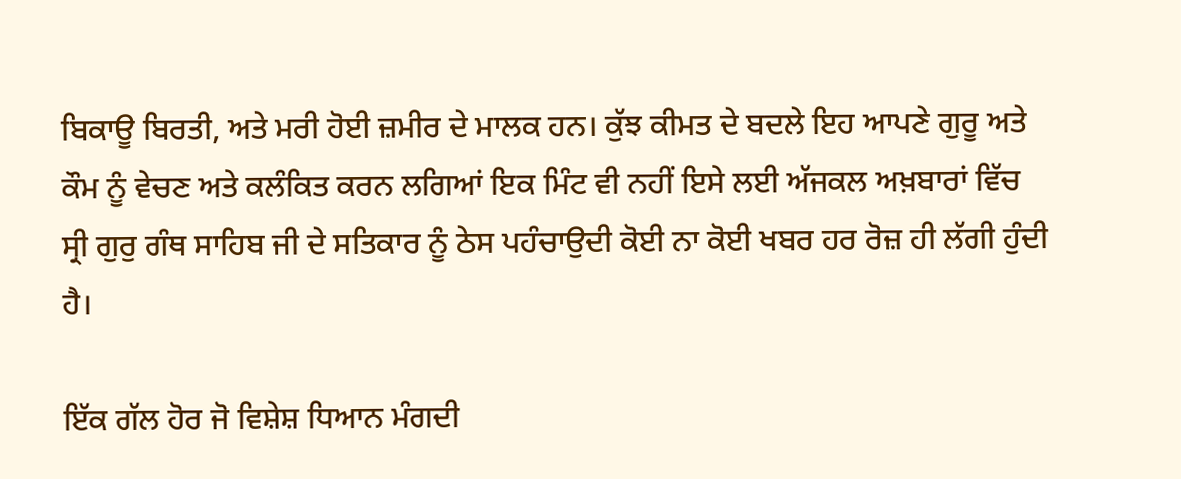ਬਿਕਾਊ ਬਿਰਤੀ, ਅਤੇ ਮਰੀ ਹੋਈ ਜ਼ਮੀਰ ਦੇ ਮਾਲਕ ਹਨ। ਕੁੱਝ ਕੀਮਤ ਦੇ ਬਦਲੇ ਇਹ ਆਪਣੇ ਗੁਰੂ ਅਤੇ ਕੌਮ ਨੂੰ ਵੇਚਣ ਅਤੇ ਕਲੰਕਿਤ ਕਰਨ ਲਗਿਆਂ ਇਕ ਮਿੰਟ ਵੀ ਨਹੀਂ ਇਸੇ ਲਈ ਅੱਜਕਲ ਅਖ਼ਬਾਰਾਂ ਵਿੱਚ ਸ੍ਰੀ ਗੁਰੁ ਗੰਥ ਸਾਹਿਬ ਜੀ ਦੇ ਸਤਿਕਾਰ ਨੂੰ ਠੇਸ ਪਹੰਚਾਉਦੀ ਕੋਈ ਨਾ ਕੋਈ ਖਬਰ ਹਰ ਰੋਜ਼ ਹੀ ਲੱਗੀ ਹੁੰਦੀ ਹੈ।

ਇੱਕ ਗੱਲ ਹੋਰ ਜੋ ਵਿਸ਼ੇਸ਼ ਧਿਆਨ ਮੰਗਦੀ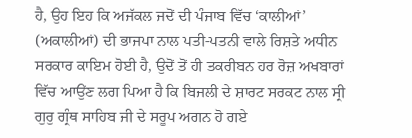ਹੈ, ਉਹ ਇਹ ਕਿ ਅਜੱਕਲ ਜਦੋਂ ਦੀ ਪੰਜਾਬ ਵਿੱਚ ‘ਕਾਲੀਆਂ’ (ਅਕਾਲੀਆਂ) ਦੀ ਭਾਜਪਾ ਨਾਲ ਪਤੀ-ਪਤਨੀ ਵਾਲੇ ਰਿਸ਼ਤੇ ਅਧੀਨ ਸਰਕਾਰ ਕਾਇਮ ਹੋਈ ਹੈ, ਉਦੋਂ ਤੋਂ ਹੀ ਤਕਰੀਬਨ ਹਰ ਰੋਜ਼ ਅਖਬਾਰਾਂ ਵਿੱਚ ਆਉਂਣ ਲਗ ਪਿਆ ਹੈ ਕਿ ਬਿਜਲੀ ਦੇ ਸ਼ਾਰਟ ਸਰਕਟ ਨਾਲ ਸ੍ਰੀ ਗੁਰੁ ਗ੍ਰੰਥ ਸਾਹਿਬ ਜੀ ਦੇ ਸਰੂਪ ਅਗਨ ਹੋ ਗਏ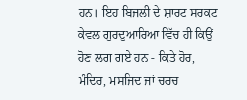ਹਨ। ਇਹ ਬਿਜਲੀ ਦੇ ਸ਼ਾਰਟ ਸਰਕਟ ਕੇਵਲ ਗੁਰਦੁਆਰਿਆ ਵਿੱਚ ਹੀ ਕਿਉਂ ਹੋਣ ਲਗ ਗਏ ਹਨ - ਕਿਤੇ ਹੋਰ, ਮੰਦਿਰ, ਮਸਜਿਦ ਜਾਂ ਚਰਚ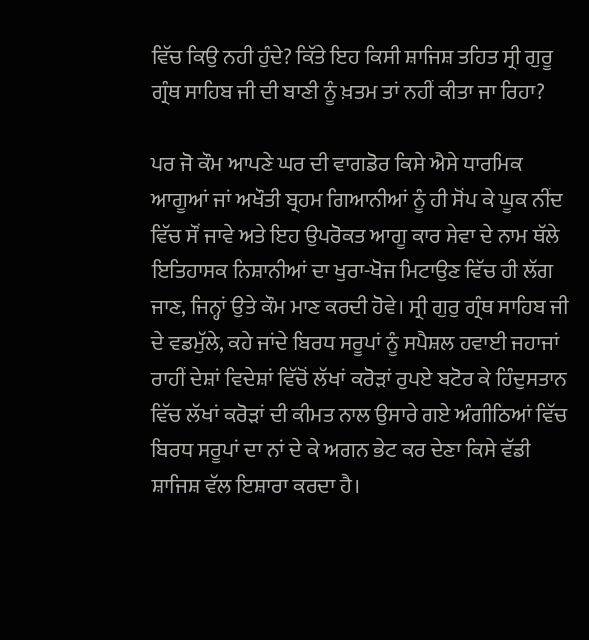ਵਿੱਚ ਕਿਉ ਨਹੀ ਹੁੰਦੇ? ਕਿੱਤੇ ਇਹ ਕਿਸੀ ਸ਼ਾਜਿਸ਼ ਤਹਿਤ ਸ੍ਰੀ ਗੁਰੂ ਗ੍ਰੰਥ ਸਾਹਿਬ ਜੀ ਦੀ ਬਾਣੀ ਨੂੰ ਖ਼ਤਮ ਤਾਂ ਨਹੀਂ ਕੀਤਾ ਜਾ ਰਿਹਾ?

ਪਰ ਜੋ ਕੌਮ ਆਪਣੇ ਘਰ ਦੀ ਵਾਗਡੋਰ ਕਿਸੇ ਐਸੇ ਧਾਰਮਿਕ ਆਗੂਆਂ ਜਾਂ ਅਖੌਤੀ ਬ੍ਰਹਮ ਗਿਆਨੀਆਂ ਨੂੰ ਹੀ ਸੋਂਪ ਕੇ ਘੂਕ ਨੀਂਦ ਵਿੱਚ ਸੌਂ ਜਾਵੇ ਅਤੇ ਇਹ ਉਪਰੋਕਤ ਆਗੂ ਕਾਰ ਸੇਵਾ ਦੇ ਨਾਮ ਥੱਲੇ ਇਤਿਹਾਸਕ ਨਿਸ਼ਾਨੀਆਂ ਦਾ ਖੁਰਾ-ਖੋਜ ਮਿਟਾਉਣ ਵਿੱਚ ਹੀ ਲੱਗ ਜਾਣ, ਜਿਨ੍ਹਾਂ ਉਤੇ ਕੌਮ ਮਾਣ ਕਰਦੀ ਹੋਵੇ। ਸ੍ਰੀ ਗੁਰੁ ਗ੍ਰੰਥ ਸਾਹਿਬ ਜੀ ਦੇ ਵਡਮੁੱਲੇ, ਕਹੇ ਜਾਂਦੇ ਬਿਰਧ ਸਰੂਪਾਂ ਨੂੰ ਸਪੈਸ਼ਲ ਹਵਾਈ ਜਹਾਜਾਂ ਰਾਹੀਂ ਦੇਸ਼ਾਂ ਵਿਦੇਸ਼ਾਂ ਵਿੱਚੋਂ ਲੱਖਾਂ ਕਰੋੜਾਂ ਰੁਪਏ ਬਟੋਰ ਕੇ ਹਿੰਦੁਸਤਾਨ ਵਿੱਚ ਲੱਖਾਂ ਕਰੋੜਾਂ ਦੀ ਕੀਮਤ ਨਾਲ ਉਸਾਰੇ ਗਏ ਅੰਗੀਠਿਆਂ ਵਿੱਚ ਬਿਰਧ ਸਰੂਪਾਂ ਦਾ ਨਾਂ ਦੇ ਕੇ ਅਗਨ ਭੇਟ ਕਰ ਦੇਣਾ ਕਿਸੇ ਵੱਡੀ ਸ਼ਾਜਿਸ਼ ਵੱਲ ਇਸ਼ਾਰਾ ਕਰਦਾ ਹੈ।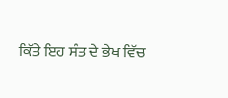ਕਿੱਤੇ ਇਹ ਸੰਤ ਦੇ ਭੇਖ ਵਿੱਚ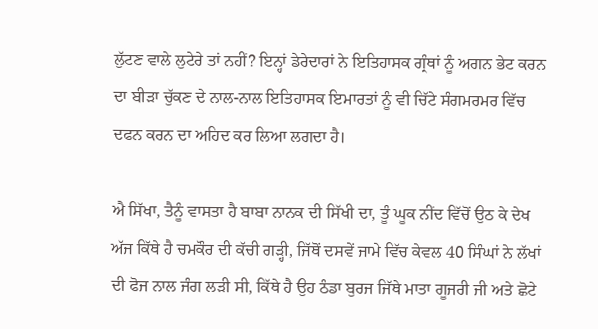ਲੁੱਟਣ ਵਾਲੇ ਲੁਟੇਰੇ ਤਾਂ ਨਹੀਂ? ਇਨ੍ਹਾਂ ਡੇਰੇਦਾਰਾਂ ਨੇ ਇਤਿਹਾਸਕ ਗ੍ਰੰਥਾਂ ਨੂੰ ਅਗਨ ਭੇਟ ਕਰਨ ਦਾ ਬੀੜਾ ਚੁੱਕਣ ਦੇ ਨਾਲ-ਨਾਲ ਇਤਿਹਾਸਕ ਇਮਾਰਤਾਂ ਨੂੰ ਵੀ ਚਿੱਟੇ ਸੰਗਮਰਮਰ ਵਿੱਚ ਦਫਨ ਕਰਨ ਦਾ ਅਹਿਦ ਕਰ ਲਿਆ ਲਗਦਾ ਹੈ।

ਐ ਸਿੱਖਾ, ਤੈਨੂੰ ਵਾਸਤਾ ਹੈ ਬਾਬਾ ਨਾਨਕ ਦੀ ਸਿੱਖੀ ਦਾ, ਤੂੰ ਘੂਕ ਨੀਂਦ ਵਿੱਚੋਂ ਉਠ ਕੇ ਦੇਖ ਅੱਜ ਕਿੱਥੇ ਹੈ ਚਮਕੌਰ ਦੀ ਕੱਚੀ ਗੜ੍ਹੀ, ਜਿੱਥੋਂ ਦਸਵੇਂ ਜਾਮੇ ਵਿੱਚ ਕੇਵਲ 40 ਸਿੰਘਾਂ ਨੇ ਲੱਖਾਂ ਦੀ ਫੋਜ ਨਾਲ ਜੰਗ ਲੜੀ ਸੀ, ਕਿੱਥੇ ਹੈ ਉਹ ਠੰਡਾ ਬੁਰਜ ਜਿੱਥੇ ਮਾਤਾ ਗੂਜਰੀ ਜੀ ਅਤੇ ਛੋਟੇ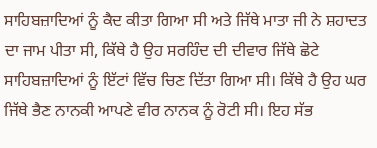ਸਾਹਿਬਜ਼ਾਦਿਆਂ ਨੂੰ ਕੈਦ ਕੀਤਾ ਗਿਆ ਸੀ ਅਤੇ ਜਿੱਥੇ ਮਾਤਾ ਜੀ ਨੇ ਸ਼ਹਾਦਤ ਦਾ ਜਾਮ ਪੀਤਾ ਸੀ, ਕਿੱਥੇ ਹੈ ਉਹ ਸਰਹਿੰਦ ਦੀ ਦੀਵਾਰ ਜਿੱਥੇ ਛੋਟੇ ਸਾਹਿਬਜ਼ਾਦਿਆਂ ਨੂੰ ਇੱਟਾਂ ਵਿੱਚ ਚਿਣ ਦਿੱਤਾ ਗਿਆ ਸੀ। ਕਿੱਥੇ ਹੈ ਉਹ ਘਰ ਜਿੱਥੇ ਭੈਣ ਨਾਨਕੀ ਆਪਣੇ ਵੀਰ ਨਾਨਕ ਨੂੰ ਰੋਟੀ ਸੀ। ਇਹ ਸੱਭ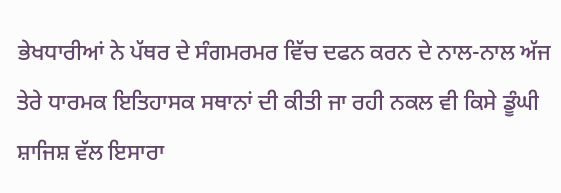ਭੇਖਧਾਰੀਆਂ ਨੇ ਪੱਥਰ ਦੇ ਸੰਗਮਰਮਰ ਵਿੱਚ ਦਫਨ ਕਰਨ ਦੇ ਨਾਲ-ਨਾਲ ਅੱਜ ਤੇਰੇ ਧਾਰਮਕ ਇਤਿਹਾਸਕ ਸਥਾਨਾਂ ਦੀ ਕੀਤੀ ਜਾ ਰਹੀ ਨਕਲ ਵੀ ਕਿਸੇ ਡੂੰਘੀ ਸ਼ਾਜਿਸ਼ ਵੱਲ ਇਸਾਰਾ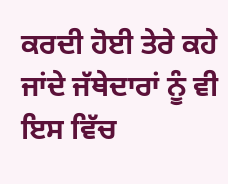ਕਰਦੀ ਹੋਈ ਤੇਰੇ ਕਹੇ ਜਾਂਦੇ ਜੱਥੇਦਾਰਾਂ ਨੂੰ ਵੀ ਇਸ ਵਿੱਚ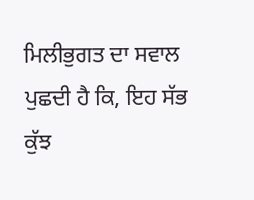ਮਿਲੀਭੁਗਤ ਦਾ ਸਵਾਲ ਪੁਛਦੀ ਹੈ ਕਿ, ਇਹ ਸੱਭ ਕੁੱਝ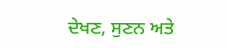ਦੇਖਣ, ਸੁਣਨ ਅਤੇ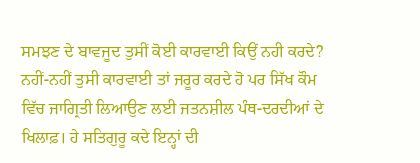ਸਮਝਣ ਦੇ ਬਾਵਜੂਦ ਤੁਸੀਂ ਕੋਈ ਕਾਰਵਾਈ ਕਿਉਂ ਨਹੀ ਕਰਦੇ? ਨਹੀਂ-ਨਹੀਂ ਤੁਸੀ ਕਾਰਵਾਈ ਤਾਂ ਜਰੂਰ ਕਰਦੇ ਹੋ ਪਰ ਸਿੱਖ ਕੌਮ ਵਿੱਚ ਜਾਗ੍ਰਿਤੀ ਲਿਆਉਣ ਲਈ ਜਤਨਸ਼ੀਲ ਪੰਥ-ਦਰਦੀਆਂ ਦੇ ਖਿਲਾਫ਼। ਹੇ ਸਤਿਗੁਰੂ ਕਦੇ ਇਨ੍ਹਾਂ ਦੀ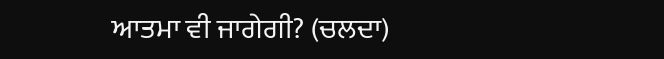ਆਤਮਾ ਵੀ ਜਾਗੇਗੀ? (ਚਲਦਾ)